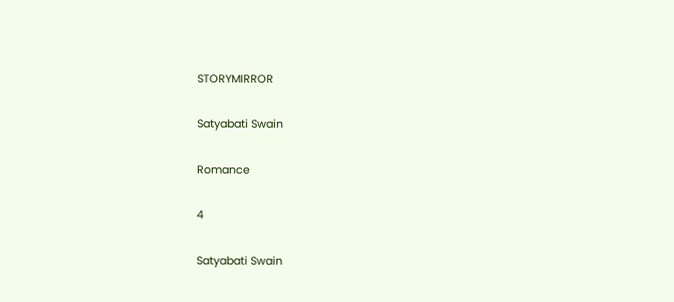STORYMIRROR

Satyabati Swain

Romance

4

Satyabati Swain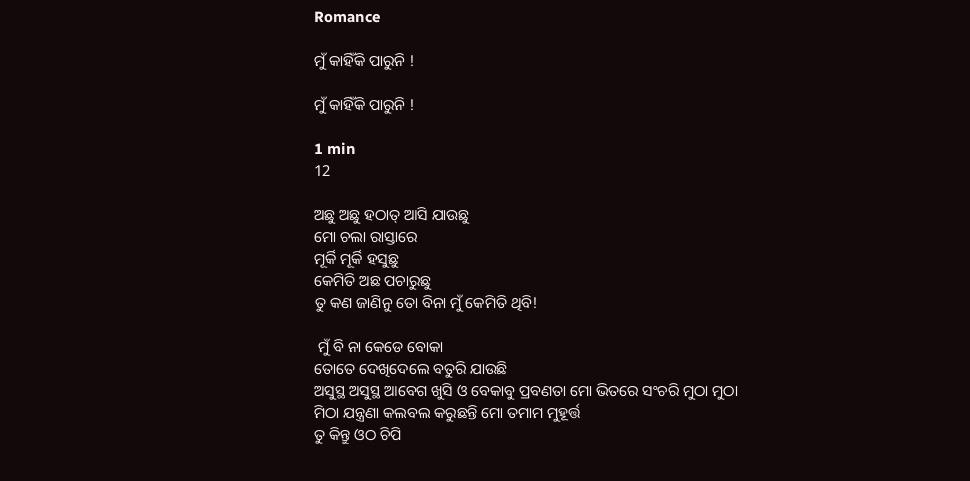Romance

ମୁଁ କାହିଁକି ପାରୁନି !

ମୁଁ କାହିଁକି ପାରୁନି !

1 min
12

ଅଛୁ ଅଛୁ ହଠାତ୍ ଆସି ଯାଉଛୁ
ମୋ ଚଲା ରାସ୍ତାରେ
ମୂର୍କି ମୂର୍କି ହସୁଛୁ
କେମିତି ଅଛ ପଚାରୁଛୁ
ତୁ କଣ ଜାଣିନୁ ତୋ ବିନା ମୁଁ କେମିତି ଥିବି!

 ମୁଁ ବି ନା କେଡେ ବୋକା
ତୋତେ ଦେଖିଦେଲେ ବତୁରି ଯାଉଛି
ଅସୁସ୍ଥ ଅସୁସ୍ଥ ଆବେଗ ଖୁସି ଓ ବେକାବୁ ପ୍ରବଣତା ମୋ ଭିତରେ ସଂଚରି ମୁଠା ମୁଠା ମିଠା ଯନ୍ତ୍ରଣା କଲବଲ କରୁଛନ୍ତି ମୋ ତମାମ ମୁହୂର୍ତ୍ତ
ତୁ କିନ୍ତୁ ଓଠ ଚିପି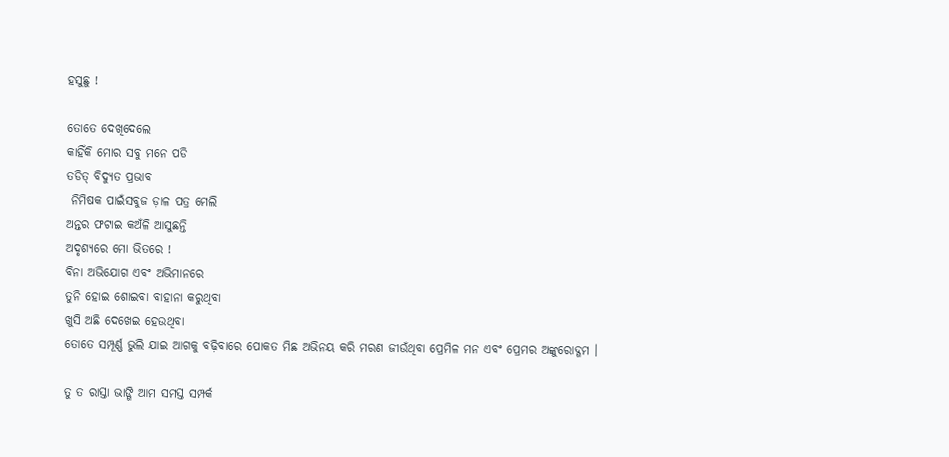ହସୁଛୁ !

ତୋତେ ଦେଖିଦେଲେ
କାହିଁକି ମୋର ସବୁ ମନେ ପଡି
ତଡିତ୍ ବିଦ୍ୟୁତ ପ୍ରଭାବ
 ନିମିଷକ ପାଇଁସବୁଜ ଡ଼ାଳ ପତ୍ର ମେଲି
ଅନ୍ତର ଫଟାଇ କଅଁଳି ଆସୁଛନ୍ତି
ଅଦୃଶ୍ୟରେ ମୋ ଭିତରେ !
ବିନା ଅଭିଯୋଗ ଏବଂ ଅଭିମାନରେ
ତୁନି ହୋଇ ଶୋଇବା ବାହାନା କରୁଥିବା
ଖୁସି ଅଛି ଦେଖେଇ ହେଉଥିବା
ତୋତେ ସମ୍ପୂର୍ଣ୍ଣ ଭୁଲି ଯାଇ ଆଗକୁ ବଢ଼ିବାରେ ପୋକତ ମିଛ ଅଭିନୟ କରି ମରଣ ଜୀଉଁଥିବା ପ୍ରେମିଳ ମନ ଏବଂ ପ୍ରେମର ଅଙ୍କୁରୋଦ୍ଗମ ।

ତୁ ତ ରାସ୍ତା ଭାଙ୍ଗି ଆମ ସମସ୍ତ ସମ୍ପର୍କ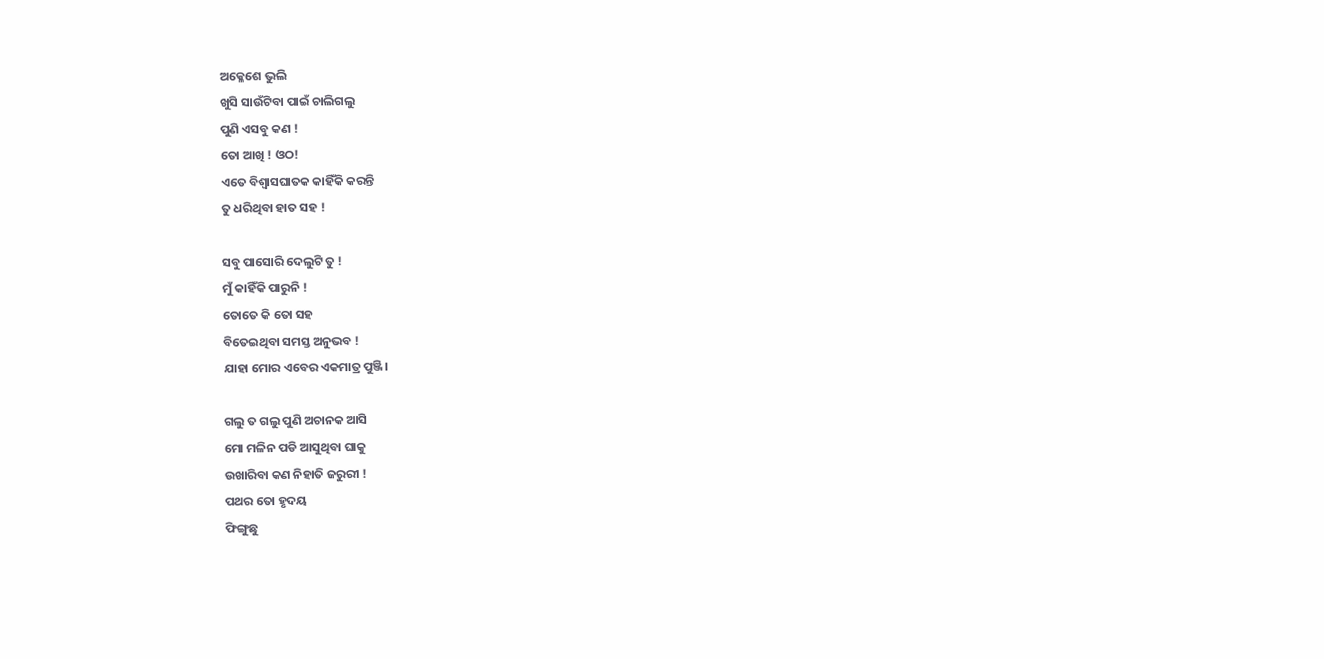ଅକ୍ଳେଶେ ଭୁଲି
ଖୁସି ସାଉଁଟିବା ପାଇଁ ଚାଲିଗଲୁ
ପୁଣି ଏସବୁ କଣ !
ତୋ ଆଖି ! ଓଠ!
ଏତେ ବିଶ୍ବାସଘାତକ କାହିଁକି କରନ୍ତି
ତୁ ଧରିଥିବା ହାତ ସହ !

ସବୁ ପାସୋରି ଦେଲୁଟି ତୁ !
ମୁଁ କାହିଁକି ପାରୁନି !
ତୋତେ କି ତୋ ସହ
ବିତେଇଥିବା ସମସ୍ତ ଅନୁଭବ !
ଯାହା ମୋର ଏବେର ଏକମାତ୍ର ପୁଞ୍ଜି।

ଗଲୁ ତ ଗଲୁ ପୁଣି ଅଚାନକ ଆସି
ମୋ ମଳିନ ପଡି ଆସୁଥିବା ଘାକୁ
ଉଖାରିବା କଣ ନିହାତି ଜରୁରୀ !
ପଥର ତୋ ହୃଦୟ
ଫିଙ୍ଗୁଛୁ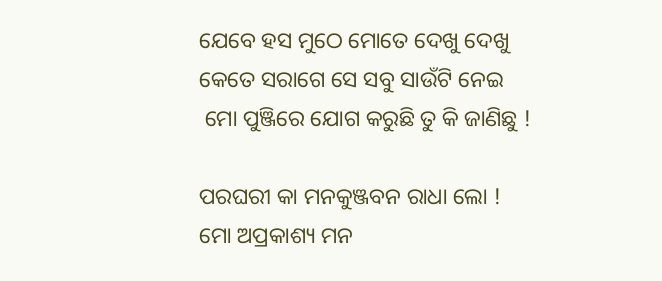ଯେବେ ହସ ମୁଠେ ମୋତେ ଦେଖୁ ଦେଖୁ
କେତେ ସରାଗେ ସେ ସବୁ ସାଉଁଟି ନେଇ
 ମୋ ପୁଞ୍ଜିରେ ଯୋଗ କରୁଛି ତୁ କି ଜାଣିଛୁ !

ପରଘରୀ କା ମନକୁଞ୍ଜବନ ରାଧା ଲୋ !
ମୋ ଅପ୍ରକାଶ୍ୟ ମନ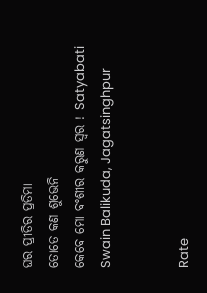ଘର ପ୍ରୀତିର ପ୍ରତିମା
ତୋତେ କଣ ଶୁଭେନି
କେବେ ମୋ ବଂଶୀର କରୁଣ ସ୍ୱର ! Satyabati Swain Balikuda, Jagatsinghpur


Rate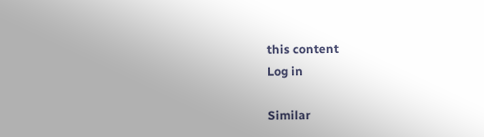this content
Log in

Similar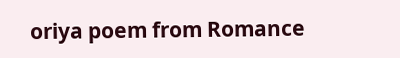oriya poem from Romance